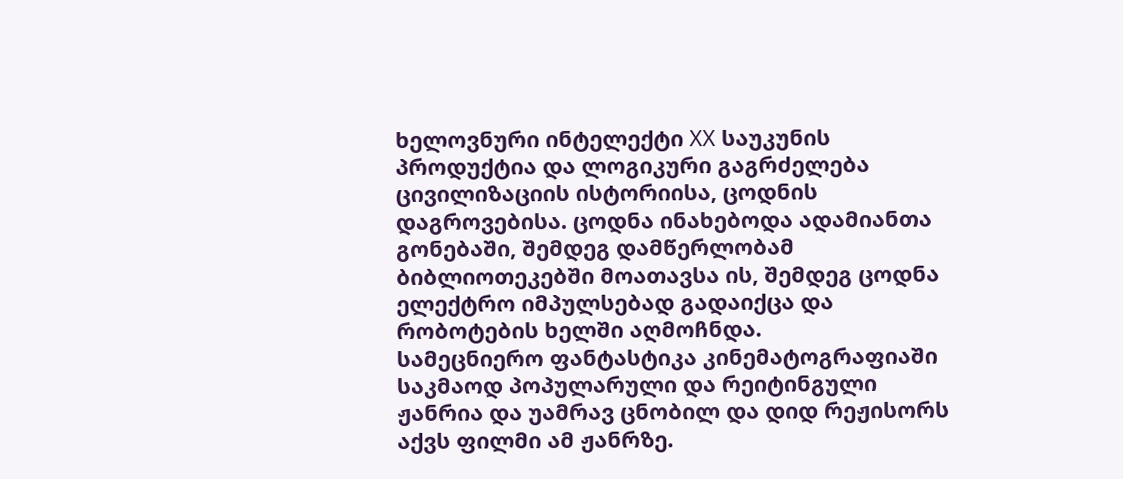ხელოვნური ინტელექტი XX საუკუნის პროდუქტია და ლოგიკური გაგრძელება ცივილიზაციის ისტორიისა, ცოდნის დაგროვებისა. ცოდნა ინახებოდა ადამიანთა გონებაში, შემდეგ დამწერლობამ ბიბლიოთეკებში მოათავსა ის, შემდეგ ცოდნა ელექტრო იმპულსებად გადაიქცა და რობოტების ხელში აღმოჩნდა.
სამეცნიერო ფანტასტიკა კინემატოგრაფიაში საკმაოდ პოპულარული და რეიტინგული ჟანრია და უამრავ ცნობილ და დიდ რეჟისორს აქვს ფილმი ამ ჟანრზე.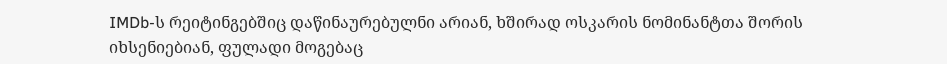IMDb-ს რეიტინგებშიც დაწინაურებულნი არიან, ხშირად ოსკარის ნომინანტთა შორის იხსენიებიან, ფულადი მოგებაც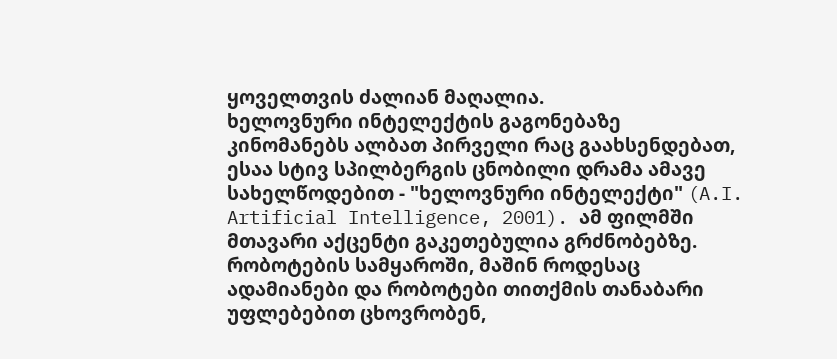ყოველთვის ძალიან მაღალია.
ხელოვნური ინტელექტის გაგონებაზე კინომანებს ალბათ პირველი რაც გაახსენდებათ, ესაა სტივ სპილბერგის ცნობილი დრამა ამავე სახელწოდებით - "ხელოვნური ინტელექტი" (A.I. Artificial Intelligence, 2001). ამ ფილმში მთავარი აქცენტი გაკეთებულია გრძნობებზე. რობოტების სამყაროში, მაშინ როდესაც ადამიანები და რობოტები თითქმის თანაბარი უფლებებით ცხოვრობენ,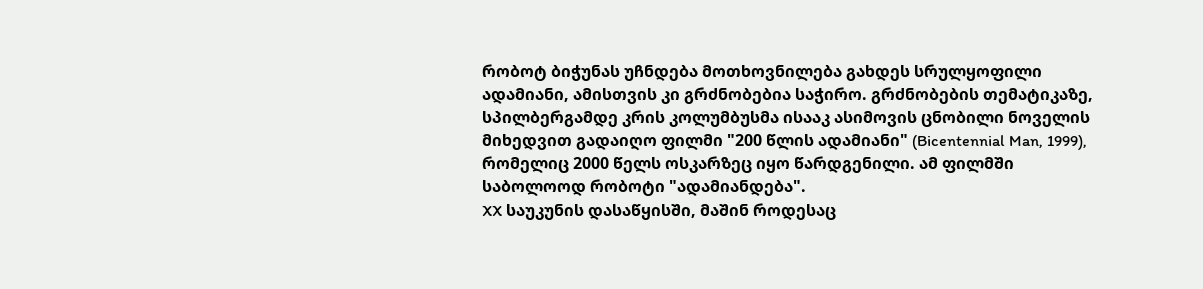რობოტ ბიჭუნას უჩნდება მოთხოვნილება გახდეს სრულყოფილი ადამიანი, ამისთვის კი გრძნობებია საჭირო. გრძნობების თემატიკაზე, სპილბერგამდე კრის კოლუმბუსმა ისააკ ასიმოვის ცნობილი ნოველის მიხედვით გადაიღო ფილმი "200 წლის ადამიანი" (Bicentennial Man, 1999), რომელიც 2000 წელს ოსკარზეც იყო წარდგენილი. ამ ფილმში საბოლოოდ რობოტი "ადამიანდება".
XX საუკუნის დასაწყისში, მაშინ როდესაც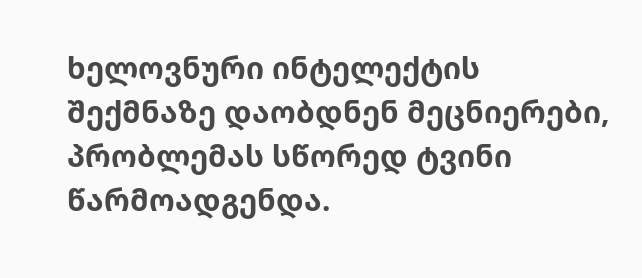ხელოვნური ინტელექტის შექმნაზე დაობდნენ მეცნიერები, პრობლემას სწორედ ტვინი წარმოადგენდა.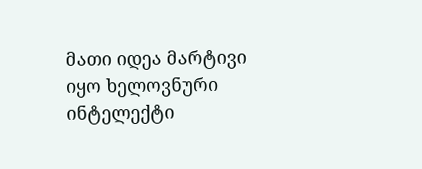მათი იდეა მარტივი იყო ხელოვნური ინტელექტი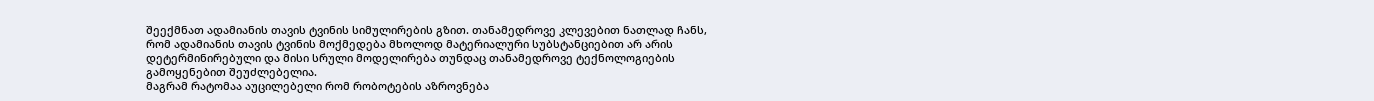შეექმნათ ადამიანის თავის ტვინის სიმულირების გზით. თანამედროვე კლევებით ნათლად ჩანს, რომ ადამიანის თავის ტვინის მოქმედება მხოლოდ მატერიალური სუბსტანციებით არ არის დეტერმინირებული და მისი სრული მოდელირება თუნდაც თანამედროვე ტექნოლოგიების გამოყენებით შეუძლებელია.
მაგრამ რატომაა აუცილებელი რომ რობოტების აზროვნება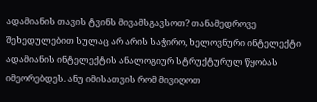ადამიანის თავის ტვინს მივამსგავსოთ? თანამედროვე შეხედულებით სულაც არ არის საჭირო, ხელოვნური ინტელექტი ადამიანის ინტელექტის ანალოგიურ სტრუქტურულ წყობას იმეორებდეს. ანუ იმისათვის რომ მივიღოთ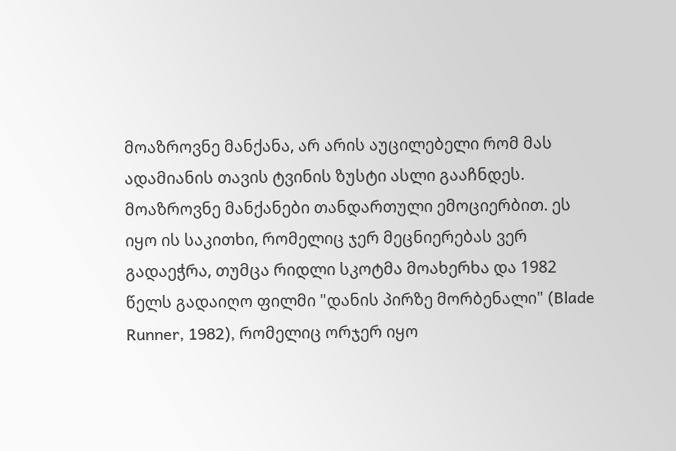მოაზროვნე მანქანა, არ არის აუცილებელი რომ მას ადამიანის თავის ტვინის ზუსტი ასლი გააჩნდეს.
მოაზროვნე მანქანები თანდართული ემოციერბით. ეს იყო ის საკითხი, რომელიც ჯერ მეცნიერებას ვერ გადაეჭრა, თუმცა რიდლი სკოტმა მოახერხა და 1982 წელს გადაიღო ფილმი "დანის პირზე მორბენალი" (Blade Runner, 1982), რომელიც ორჯერ იყო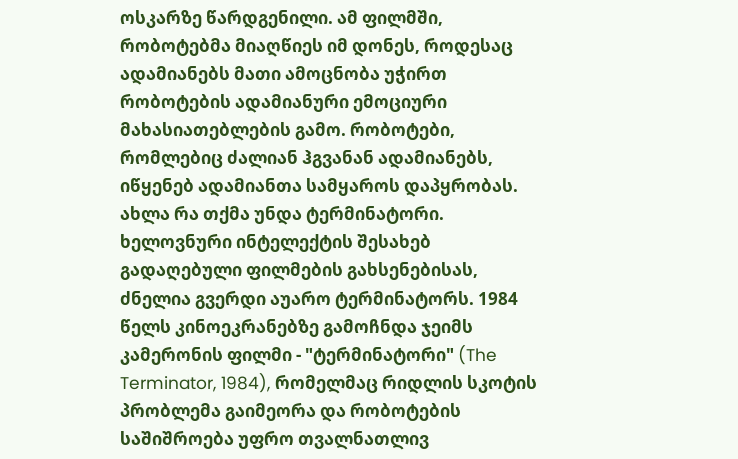ოსკარზე წარდგენილი. ამ ფილმში, რობოტებმა მიაღწიეს იმ დონეს, როდესაც ადამიანებს მათი ამოცნობა უჭირთ რობოტების ადამიანური ემოციური მახასიათებლების გამო. რობოტები, რომლებიც ძალიან ჰგვანან ადამიანებს, იწყენებ ადამიანთა სამყაროს დაპყრობას. ახლა რა თქმა უნდა ტერმინატორი. ხელოვნური ინტელექტის შესახებ გადაღებული ფილმების გახსენებისას, ძნელია გვერდი აუარო ტერმინატორს. 1984 წელს კინოეკრანებზე გამოჩნდა ჯეიმს კამერონის ფილმი - "ტერმინატორი" (The Terminator, 1984), რომელმაც რიდლის სკოტის პრობლემა გაიმეორა და რობოტების საშიშროება უფრო თვალნათლივ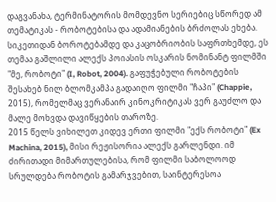დაგვანახა, ტერმინატორის მომდევნო სერიებიც სწორედ ამ თემატიკას - რობოტებისა და ადამიანების ბრძოლას ეხება. სიკეთიდან ბოროტებამდე და კაცობრიობის საფრთხემდე, ეს თემაა გაშლილი ალექს პოიასის ოსკარის ნომინანტ ფილმში "მე, რობოტი" (I, Robot, 2004). გაფუჭებული რობოტების შესახებ ნილ ბლომკამპა გადაიღო ფილმი "ჩაპი" (Chappie, 2015), რომელმაც ვერანაირ კინოკრიტიკას ვერ გაუძლო და მალე მოხვდა დავიწყების თაროზე.
2015 წელს ვიხილეთ კიდევ ერთი ფილმი "ექს რობოტი" (Ex Machina, 2015), მისი რეჟისორია ალექს გარლენდი. იმ ძირითადი მიმართულებისა, რომ ფილმი საბოლოოდ სრულდება რობოტის გამარჯვებით, საინტერესოა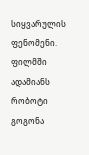სიყვარულის ფენომენი. ფილმში ადამიანს რობოტი გოგონა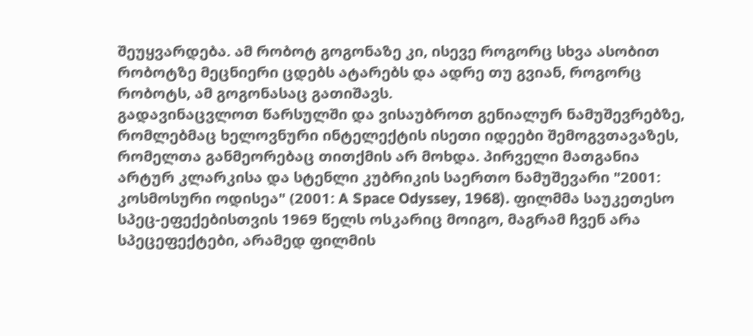შეუყვარდება. ამ რობოტ გოგონაზე კი, ისევე როგორც სხვა ასობით რობოტზე მეცნიერი ცდებს ატარებს და ადრე თუ გვიან, როგორც რობოტს, ამ გოგონასაც გათიშავს.
გადავინაცვლოთ წარსულში და ვისაუბროთ გენიალურ ნამუშევრებზე, რომლებმაც ხელოვნური ინტელექტის ისეთი იდეები შემოგვთავაზეს, რომელთა განმეორებაც თითქმის არ მოხდა. პირველი მათგანია არტურ კლარკისა და სტენლი კუბრიკის საერთო ნამუშევარი "2001: კოსმოსური ოდისეა" (2001: A Space Odyssey, 1968). ფილმმა საუკეთესო სპეც-ეფექებისთვის 1969 წელს ოსკარიც მოიგო, მაგრამ ჩვენ არა სპეცეფექტები, არამედ ფილმის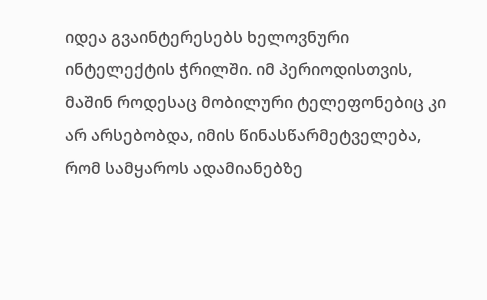იდეა გვაინტერესებს ხელოვნური ინტელექტის ჭრილში. იმ პერიოდისთვის, მაშინ როდესაც მობილური ტელეფონებიც კი არ არსებობდა, იმის წინასწარმეტველება, რომ სამყაროს ადამიანებზე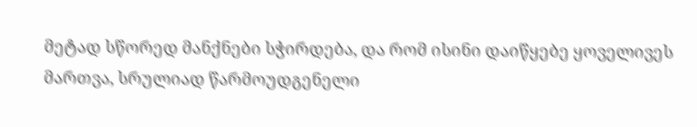მეტად სწორედ მანქნები სჭირდება, და რომ ისინი დაიწყებე ყოველივეს მართვა, სრულიად წარმოუდგენელი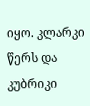იყო. კლარკი წერს და კუბრიკი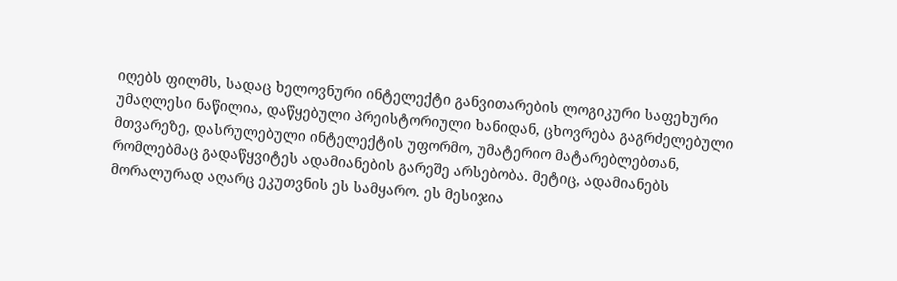იღებს ფილმს, სადაც ხელოვნური ინტელექტი განვითარების ლოგიკური საფეხური უმაღლესი ნაწილია, დაწყებული პრეისტორიული ხანიდან, ცხოვრება გაგრძელებული მთვარეზე, დასრულებული ინტელექტის უფორმო, უმატერიო მატარებლებთან, რომლებმაც გადაწყვიტეს ადამიანების გარეშე არსებობა. მეტიც, ადამიანებს მორალურად აღარც ეკუთვნის ეს სამყარო. ეს მესიჯია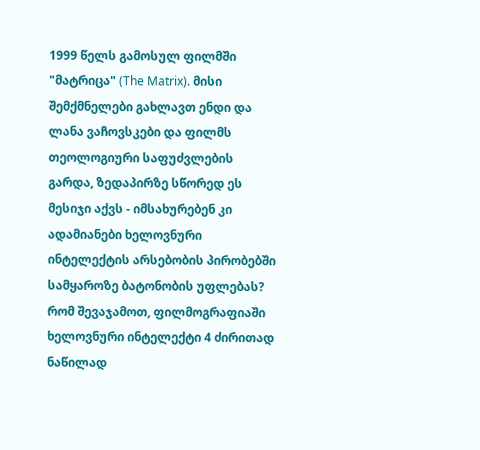1999 წელს გამოსულ ფილმში "მატრიცა" (The Matrix). მისი შემქმნელები გახლავთ ენდი და ლანა ვაჩოვსკები და ფილმს თეოლოგიური საფუძვლების გარდა, ზედაპირზე სწორედ ეს მესიჯი აქვს - იმსახურებენ კი ადამიანები ხელოვნური ინტელექტის არსებობის პირობებში სამყაროზე ბატონობის უფლებას?
რომ შევაჯამოთ, ფილმოგრაფიაში ხელოვნური ინტელექტი 4 ძირითად ნაწილად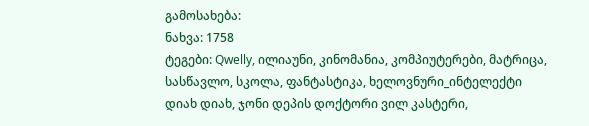გამოსახება:
ნახვა: 1758
ტეგები: Qwelly, ილიაუნი, კინომანია, კომპიუტერები, მატრიცა, სასწავლო, სკოლა, ფანტასტიკა, ხელოვნური_ინტელექტი
დიახ დიახ, ჯონი დეპის დოქტორი ვილ კასტერი,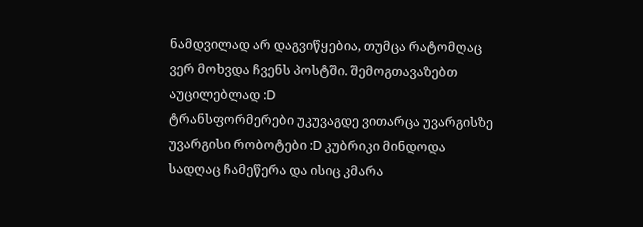ნამდვილად არ დაგვიწყებია, თუმცა რატომღაც ვერ მოხვდა ჩვენს პოსტში. შემოგთავაზებთ აუცილებლად :D
ტრანსფორმერები უკუვაგდე ვითარცა უვარგისზე უვარგისი რობოტები :D კუბრიკი მინდოდა სადღაც ჩამეწერა და ისიც კმარა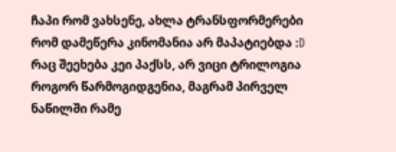ჩაპი რომ ვახსენე, ახლა ტრანსფორმერები რომ დამეწერა კინომანია არ მაპატიებდა :D
რაც შეეხება კეი პაქსს, არ ვიცი ტრილოგია როგორ წარმოგიდგენია, მაგრამ პირველ ნაწილში რამე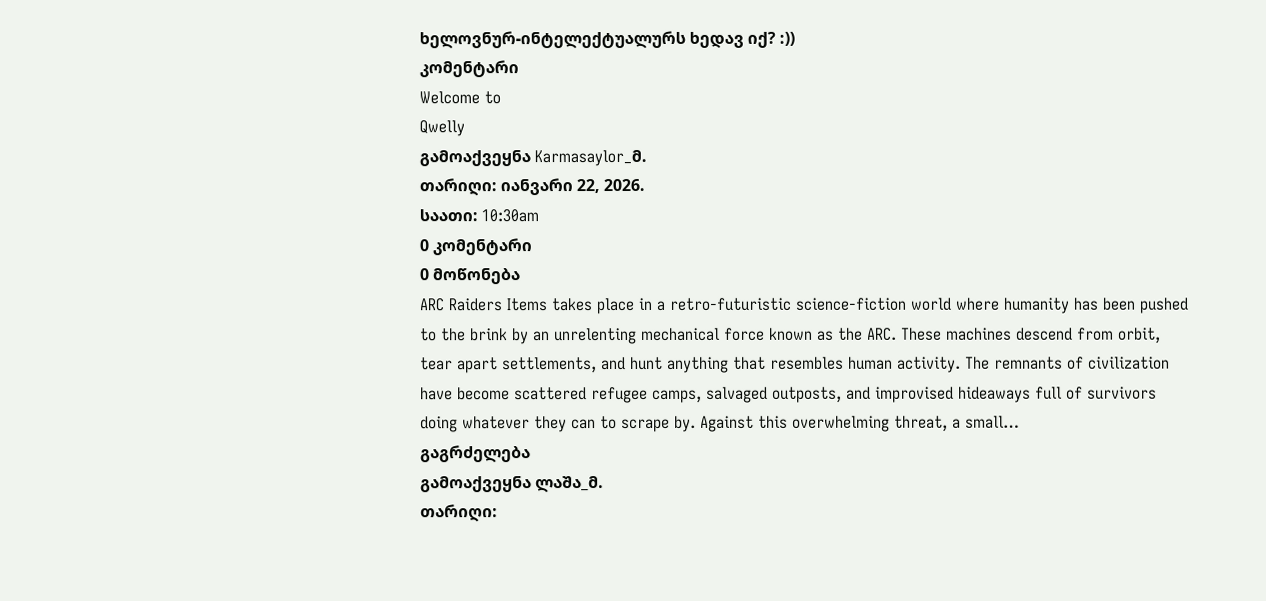ხელოვნურ-ინტელექტუალურს ხედავ იქ? :))
კომენტარი
Welcome to
Qwelly
გამოაქვეყნა Karmasaylor_მ.
თარიღი: იანვარი 22, 2026.
საათი: 10:30am
0 კომენტარი
0 მოწონება
ARC Raiders Items takes place in a retro-futuristic science-fiction world where humanity has been pushed to the brink by an unrelenting mechanical force known as the ARC. These machines descend from orbit, tear apart settlements, and hunt anything that resembles human activity. The remnants of civilization have become scattered refugee camps, salvaged outposts, and improvised hideaways full of survivors doing whatever they can to scrape by. Against this overwhelming threat, a small…
გაგრძელება
გამოაქვეყნა ლაშა_მ.
თარიღი: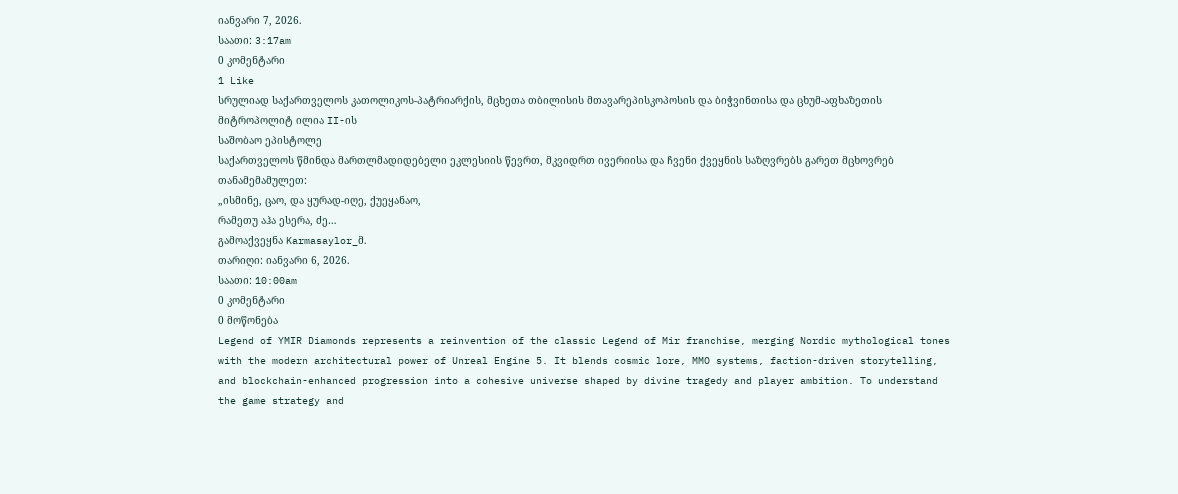იანვარი 7, 2026.
საათი: 3:17am
0 კომენტარი
1 Like
სრულიად საქართველოს კათოლიკოს-პატრიარქის, მცხეთა თბილისის მთავარეპისკოპოსის და ბიჭვინთისა და ცხუმ-აფხაზეთის მიტროპოლიტ ილია II-ის
საშობაო ეპისტოლე
საქართველოს წმინდა მართლმადიდებელი ეკლესიის წევრთ, მკვიდრთ ივერიისა და ჩვენი ქვეყნის საზღვრებს გარეთ მცხოვრებ თანამემამულეთ:
„ისმინე, ცაო, და ყურად-იღე, ქუეყანაო,
რამეთუ აჰა ესერა, ძე…
გამოაქვეყნა Karmasaylor_მ.
თარიღი: იანვარი 6, 2026.
საათი: 10:00am
0 კომენტარი
0 მოწონება
Legend of YMIR Diamonds represents a reinvention of the classic Legend of Mir franchise, merging Nordic mythological tones with the modern architectural power of Unreal Engine 5. It blends cosmic lore, MMO systems, faction-driven storytelling, and blockchain-enhanced progression into a cohesive universe shaped by divine tragedy and player ambition. To understand the game strategy and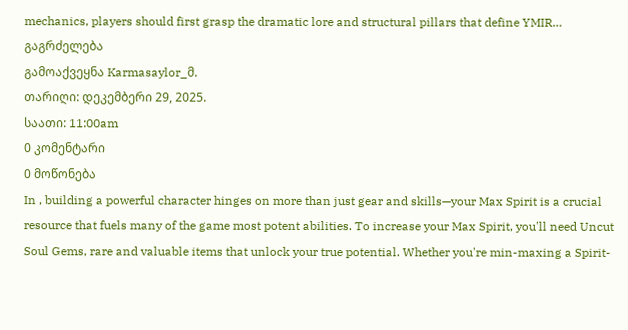mechanics, players should first grasp the dramatic lore and structural pillars that define YMIR…
გაგრძელება
გამოაქვეყნა Karmasaylor_მ.
თარიღი: დეკემბერი 29, 2025.
საათი: 11:00am
0 კომენტარი
0 მოწონება
In , building a powerful character hinges on more than just gear and skills—your Max Spirit is a crucial resource that fuels many of the game most potent abilities. To increase your Max Spirit, you'll need Uncut Soul Gems, rare and valuable items that unlock your true potential. Whether you're min-maxing a Spirit-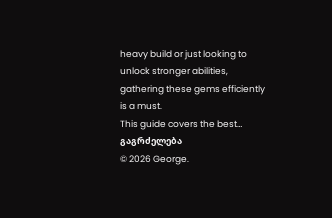heavy build or just looking to unlock stronger abilities, gathering these gems efficiently is a must.
This guide covers the best…
გაგრძელება
© 2026 George.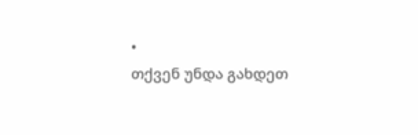•
თქვენ უნდა გახდეთ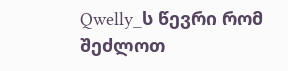Qwelly_ს წევრი რომ შეძლოთ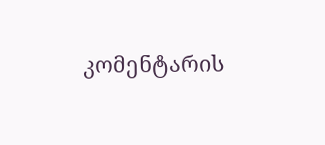კომენტარის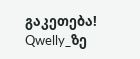გაკეთება!
Qwelly_ზე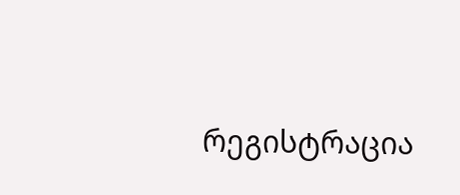რეგისტრაცია